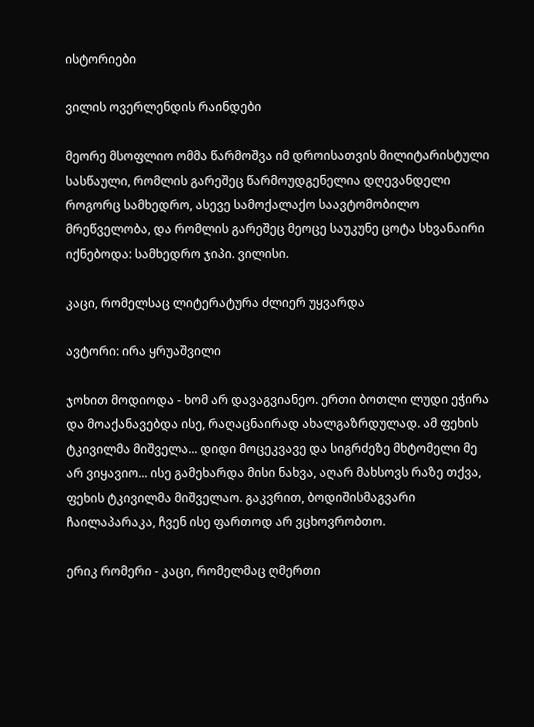ისტორიები

ვილის ოვერლენდის რაინდები

მეორე მსოფლიო ომმა წარმოშვა იმ დროისათვის მილიტარისტული სასწაული, რომლის გარეშეც წარმოუდგენელია დღევანდელი როგორც სამხედრო, ასევე სამოქალაქო საავტომობილო მრეწველობა, და რომლის გარეშეც მეოცე საუკუნე ცოტა სხვანაირი იქნებოდა: სამხედრო ჯიპი. ვილისი.

კაცი, რომელსაც ლიტერატურა ძლიერ უყვარდა

ავტორი: ირა ყრუაშვილი

ჯოხით მოდიოდა - ხომ არ დავაგვიანეო. ერთი ბოთლი ლუდი ეჭირა და მოაქანავებდა ისე, რაღაცნაირად ახალგაზრდულად. ამ ფეხის ტკივილმა მიშველა... დიდი მოცეკვავე და სიგრძეზე მხტომელი მე არ ვიყავიო... ისე გამეხარდა მისი ნახვა, აღარ მახსოვს რაზე თქვა, ფეხის ტკივილმა მიშველაო. გაკვრით, ბოდიშისმაგვარი ჩაილაპარაკა, ჩვენ ისე ფართოდ არ ვცხოვრობთო.

ერიკ რომერი - კაცი, რომელმაც ღმერთი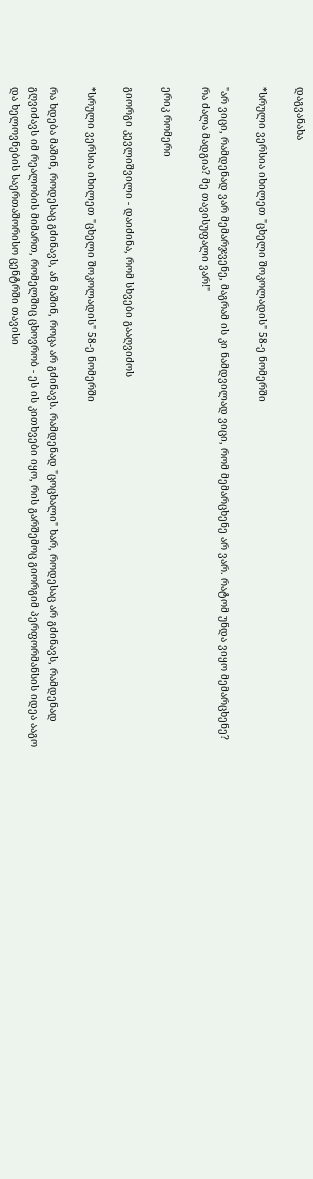დაგვანახა

*სრული ვერსია იხილეთ "ცხელი შოკოლადის" 58-ე ნომერში

"არ ვიცი, რამდენად ვარ მემარჯვენე, მაგრამ ის კი ნამდვილად ვიცი, რომ მემარცხენე არ ვარ. რატომ უნდა ვიყო მემარცხენე? რა ძალა მადგია? მე თავისუფალი ვარ!"

ერიკ რომერი

გიორგი კევლიშვილი - დაიძინა, რომ სხვები გააღვიძოს

*სრული ვერსია იხილეთ "ცხელი შოკოლადის" 58-ე ნომერში

რა ხდება მაშინ, როდესაც გძინავს, ან მაშინ, როცა არ გძინავს. რამდენად "ცოცხალი" ხარ, როდესაც არ გძინავს, რამდენად გღვიძავს იმ რეალობის მიმართ, რომელშიც ცხოვრობ - ეს ის კითხვები იყო, რის გარშემოც გიორგიმ პერფორმანსის იდეა ააგო და ხელოვნების საერთაშორისო ცენტრში თავისი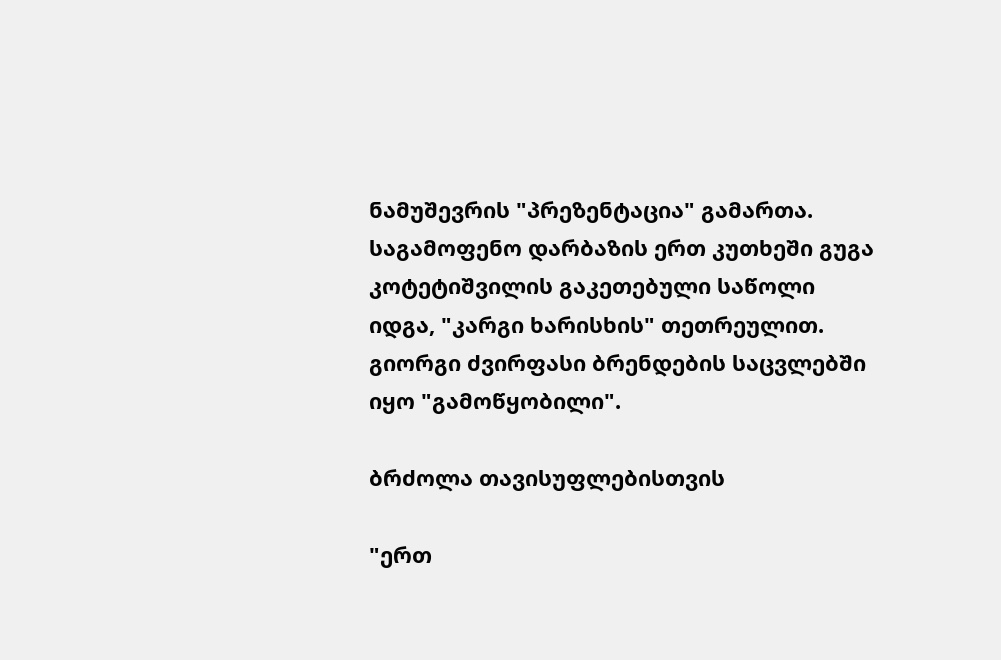ნამუშევრის "პრეზენტაცია" გამართა. საგამოფენო დარბაზის ერთ კუთხეში გუგა კოტეტიშვილის გაკეთებული საწოლი იდგა, "კარგი ხარისხის" თეთრეულით. გიორგი ძვირფასი ბრენდების საცვლებში იყო "გამოწყობილი".

ბრძოლა თავისუფლებისთვის

"ერთ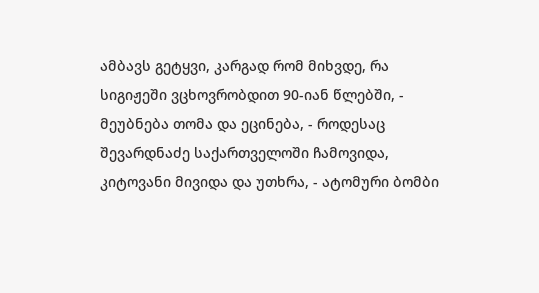ამბავს გეტყვი, კარგად რომ მიხვდე, რა სიგიჟეში ვცხოვრობდით 90-იან წლებში, - მეუბნება თომა და ეცინება, - როდესაც შევარდნაძე საქართველოში ჩამოვიდა, კიტოვანი მივიდა და უთხრა, - ატომური ბომბი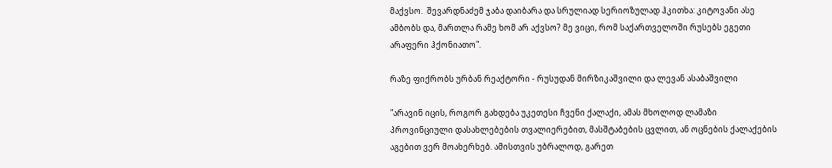მაქვსო.  შევარდნაძემ ჯაბა დაიბარა და სრულიად სერიოზულად ჰკითხა: კიტოვანი ასე  ამბობს და, მართლა რამე ხომ არ აქვსო? მე ვიცი, რომ საქართველოში რუსებს ეგეთი არაფერი ჰქონიათო".

რაზე ფიქრობს ურბან რეაქტორი - რუსუდან მირზიკაშვილი და ლევან ასაბაშვილი

"არავინ იცის, როგორ გახდება უკეთესი ჩვენი ქალაქი, ამას მხოლოდ ლამაზი პროვინციული დასახლებების თვალიერებით, მასშტაბების ცვლით, ან ოცნების ქალაქების აგებით ვერ მოახერხებ. ამისთვის უბრალოდ, გარეთ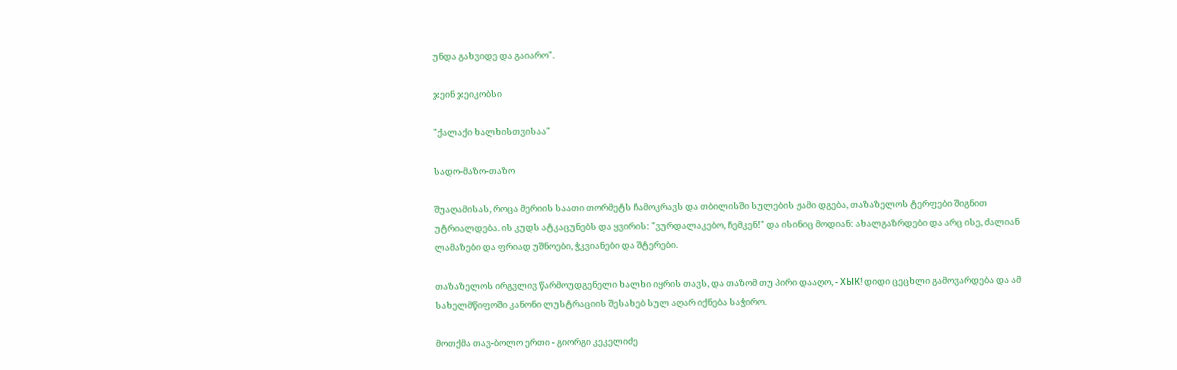უნდა გახვიდე და გაიარო".

ჯეინ ჯეიკობსი

"ქალაქი ხალხისთვისაა"

სადო-მაზო-თაზო

შუაღამისას, როცა მერიის საათი თორმეტს ჩამოკრავს და თბილისში სულების ჟამი დგება, თაზაზელოს ტერფები შიგნით უტრიალდება. ის კუდს ატკაცუნებს და ყვირის: "ვურდალაკებო, ჩემკენ!" და ისინიც მოდიან: ახალგაზრდები და არც ისე, ძალიან ლამაზები და ფრიად უშნოები, ჭკვიანები და შტერები.

თაზაზელოს ირგვლივ წარმოუდგენელი ხალხი იყრის თავს, და თაზომ თუ პირი დააღო, - ХЫК! დიდი ცეცხლი გამოვარდება და ამ სახელმწიფოში კანონი ლუსტრაციის შესახებ სულ აღარ იქნება საჭირო.

მოთქმა თავ-ბოლო ერთი - გიორგი კეკელიძე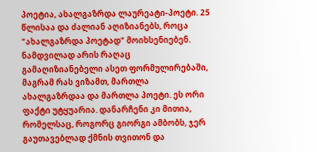პოეტია, ახალგაზრდა ლაურეატი-პოეტი. 25 წლისაა და ძალიან აღიზიანებს, როცა "ახალგაზრდა პოეტად" მოიხსენიებენ. ნამდვილად არის რაღაც გამაღიზიანებელი ასეთ ფორმულირებაში, მაგრამ რას ვიზამთ, მართლა ახალგაზრდაა და მართლა პოეტი. ეს ორი ფაქტი უტყუარია. დანარჩენი კი მითია, რომელსაც, როგორც გიორგი ამბობს, ჯერ გაუთავებლად ქმნის თვითონ და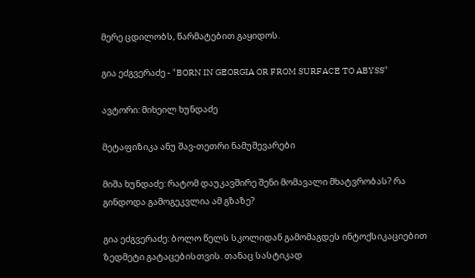მერე ცდილობს, წარმატებით გაყიდოს.

გია ეძგვერაძე - "BORN IN GEORGIA OR FROM SURFACE TO ABYSS"

ავტორი: მიხეილ ხუნდაძე

მეტაფიზიკა ანუ შავ-თეთრი ნამუშევარები

მიშა ხუნდაძე: რატომ დაუკავშირე შენი მომავალი მხატვრობას? რა გინდოდა გამოგეკვლია ამ გზაზე?

გია ეძგვერაძე: ბოლო წელს სკოლიდან გამომაგდეს ინტოქსიკაციებით ზედმეტი გატაცებისთვის. თანაც სასტიკად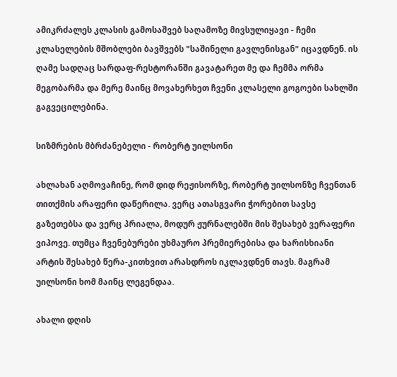ამიკრძალეს კლასის გამოსაშვებ საღამოზე მივსულიყავი - ჩემი კლასელების მშობლები ბავშვებს "საშინელი გავლენისგან" იცავდნენ. ის ღამე სადღაც სარდაფ-რესტორანში გავატარეთ მე და ჩემმა ორმა მეგობარმა და მერე მაინც მოვახერხეთ ჩვენი კლასელი გოგოები სახლში გაგვეცილებინა.

სიზმრების მბრძანებელი - რობერტ უილსონი

ახლახან აღმოვაჩინე, რომ დიდ რეჟისორზე, რობერტ უილსონზე ჩვენთან თითქმის არაფერი დაწერილა. ვერც ათასგვარი ჭორებით სავსე გაზეთებსა და ვერც პრიალა, მოდურ ჟურნალებში მის შესახებ ვერაფერი ვიპოვე. თუმცა ჩვენებურები უხმაურო პრემიერებისა და ხარისხიანი არტის შესახებ წერა-კითხვით არასდროს იკლავდნენ თავს. მაგრამ უილსონი ხომ მაინც ლეგენდაა.

ახალი დღის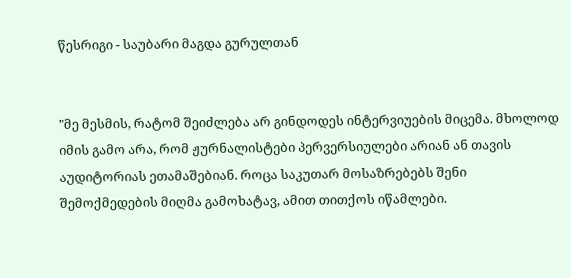წესრიგი - საუბარი მაგდა გურულთან


"მე მესმის, რატომ შეიძლება არ გინდოდეს ინტერვიუების მიცემა. მხოლოდ იმის გამო არა, რომ ჟურნალისტები პერვერსიულები არიან ან თავის აუდიტორიას ეთამაშებიან. როცა საკუთარ მოსაზრებებს შენი შემოქმედების მიღმა გამოხატავ, ამით თითქოს იწამლები.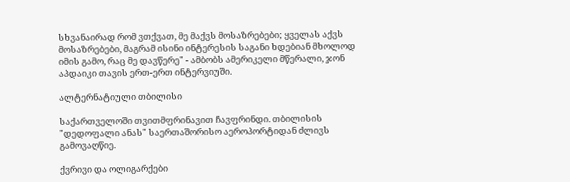სხვანაირად რომ ვთქვათ, მე მაქვს მოსაზრებები; ყველას აქვს მოსაზრებები, მაგრამ ისინი ინტერესის საგანი ხდებიან მხოლოდ იმის გამო, რაც მე დავწერე" - ამბობს ამერიკელი მწერალი, ჯონ აპდაიკი თავის ერთ-ერთ ინტერვიუში.

ალტერნატიული თბილისი

საქართველოში თვითმფრინავით ჩავფრინდი. თბილისის "დედოფალი ანას" საერთაშორისო აეროპორტიდან ძლივს გამოვაღწიე.

ქვრივი და ოლიგარქები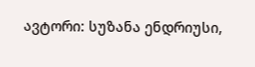ავტორი: სუზანა ენდრიუსი,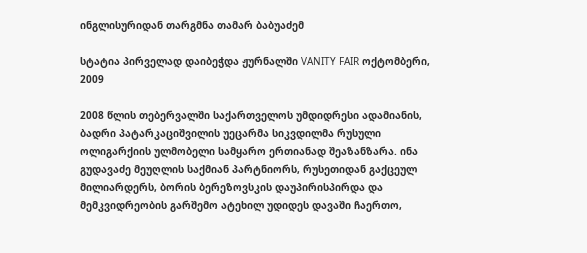ინგლისურიდან თარგმნა თამარ ბაბუაძემ

სტატია პირველად დაიბეჭდა ჟურნალში VANITY FAIR ოქტომბერი, 2009

2008 წლის თებერვალში საქართველოს უმდიდრესი ადამიანის, ბადრი პატარკაციშვილის უეცარმა სიკვდილმა რუსული ოლიგარქიის ულმობელი სამყარო ერთიანად შეაზანზარა. ინა გუდავაძე მეუღლის საქმიან პარტნიორს, რუსეთიდან გაქცეულ მილიარდერს, ბორის ბერეზოვსკის დაუპირისპირდა და მემკვიდრეობის გარშემო ატეხილ უდიდეს დავაში ჩაერთო,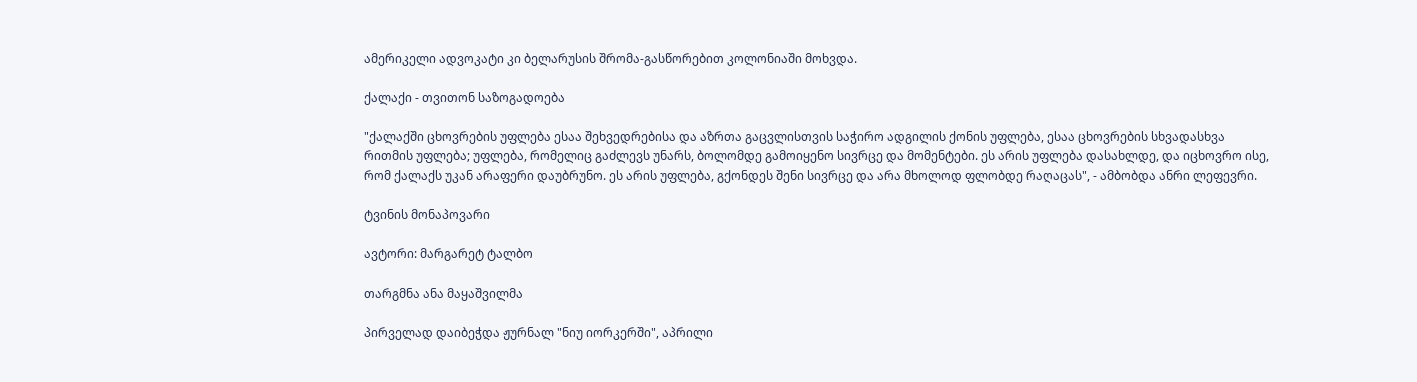ამერიკელი ადვოკატი კი ბელარუსის შრომა-გასწორებით კოლონიაში მოხვდა.

ქალაქი - თვითონ საზოგადოება

"ქალაქში ცხოვრების უფლება ესაა შეხვედრებისა და აზრთა გაცვლისთვის საჭირო ადგილის ქონის უფლება, ესაა ცხოვრების სხვადასხვა რითმის უფლება; უფლება, რომელიც გაძლევს უნარს, ბოლომდე გამოიყენო სივრცე და მომენტები. ეს არის უფლება დასახლდე, და იცხოვრო ისე, რომ ქალაქს უკან არაფერი დაუბრუნო. ეს არის უფლება, გქონდეს შენი სივრცე და არა მხოლოდ ფლობდე რაღაცას", - ამბობდა ანრი ლეფევრი.

ტვინის მონაპოვარი

ავტორი: მარგარეტ ტალბო

თარგმნა ანა მაყაშვილმა

პირველად დაიბეჭდა ჟურნალ "ნიუ იორკერში", აპრილი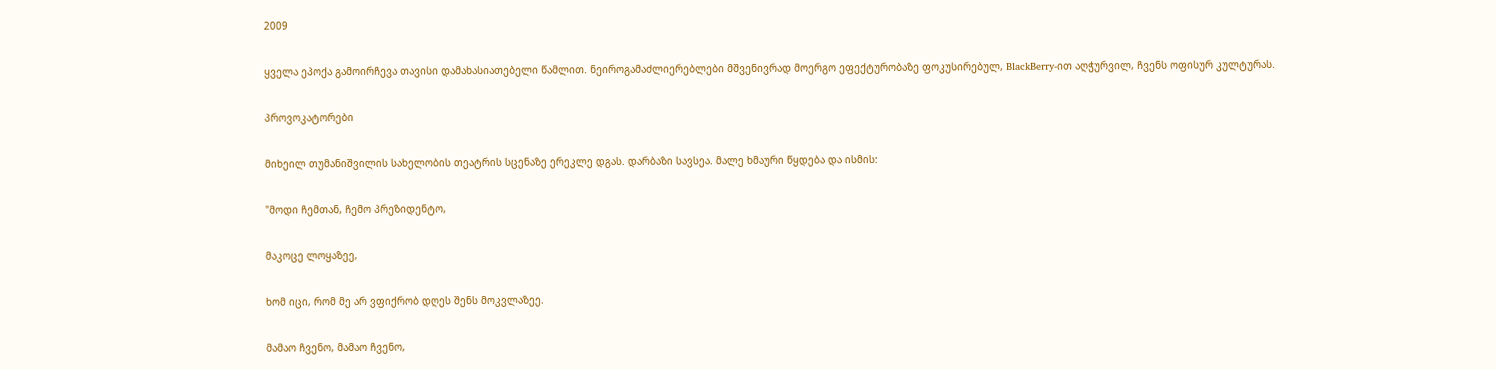2009

ყველა ეპოქა გამოირჩევა თავისი დამახასიათებელი წამლით. ნეიროგამაძლიერებლები მშვენივრად მოერგო ეფექტურობაზე ფოკუსირებულ, BlackBerry-ით აღჭურვილ, ჩვენს ოფისურ კულტურას.

პროვოკატორები

მიხეილ თუმანიშვილის სახელობის თეატრის სცენაზე ერეკლე დგას. დარბაზი სავსეა. მალე ხმაური წყდება და ისმის:

"მოდი ჩემთან, ჩემო პრეზიდენტო,

მაკოცე ლოყაზეე,

ხომ იცი, რომ მე არ ვფიქრობ დღეს შენს მოკვლაზეე.

მამაო ჩვენო, მამაო ჩვენო,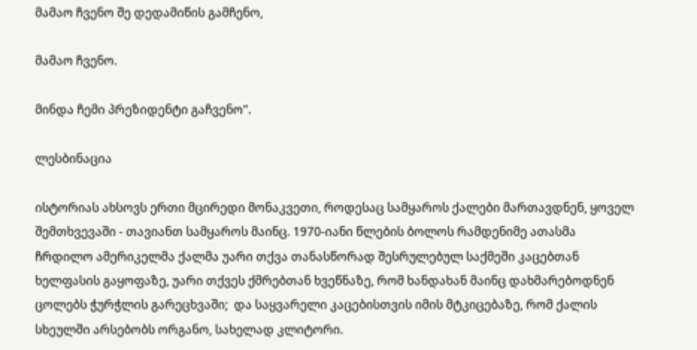მამაო ჩვენო შე დედამიწის გამჩენო,

მამაო ჩვენო.

მინდა ჩემი პრეზიდენტი გაჩვენო".

ლესბინაცია

ისტორიას ახსოვს ერთი მცირედი მონაკვეთი, როდესაც სამყაროს ქალები მართავდნენ, ყოველ შემთხვევაში - თავიანთ სამყაროს მაინც. 1970-იანი წლების ბოლოს რამდენიმე ათასმა ჩრდილო ამერიკელმა ქალმა უარი თქვა თანასწორად შესრულებულ საქმეში კაცებთან ხელფასის გაყოფაზე, უარი თქვეს ქმრებთან ხვეწნაზე, რომ ხანდახან მაინც დახმარებოდნენ ცოლებს ჭურჭლის გარეცხვაში;  და საყვარელი კაცებისთვის იმის მტკიცებაზე, რომ ქალის სხეულში არსებობს ორგანო, სახელად კლიტორი.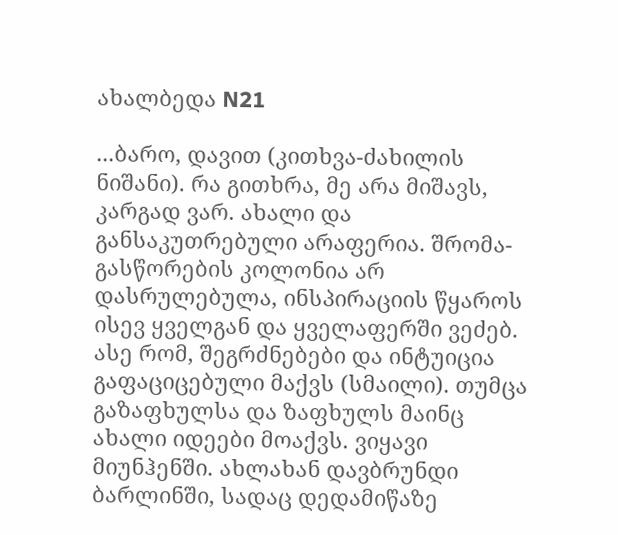ახალბედა N21

...ბარო, დავით (კითხვა-ძახილის ნიშანი). რა გითხრა, მე არა მიშავს, კარგად ვარ. ახალი და განსაკუთრებული არაფერია. შრომა-გასწორების კოლონია არ დასრულებულა, ინსპირაციის წყაროს ისევ ყველგან და ყველაფერში ვეძებ. ასე რომ, შეგრძნებები და ინტუიცია გაფაციცებული მაქვს (სმაილი). თუმცა გაზაფხულსა და ზაფხულს მაინც ახალი იდეები მოაქვს. ვიყავი მიუნჰენში. ახლახან დავბრუნდი ბარლინში, სადაც დედამიწაზე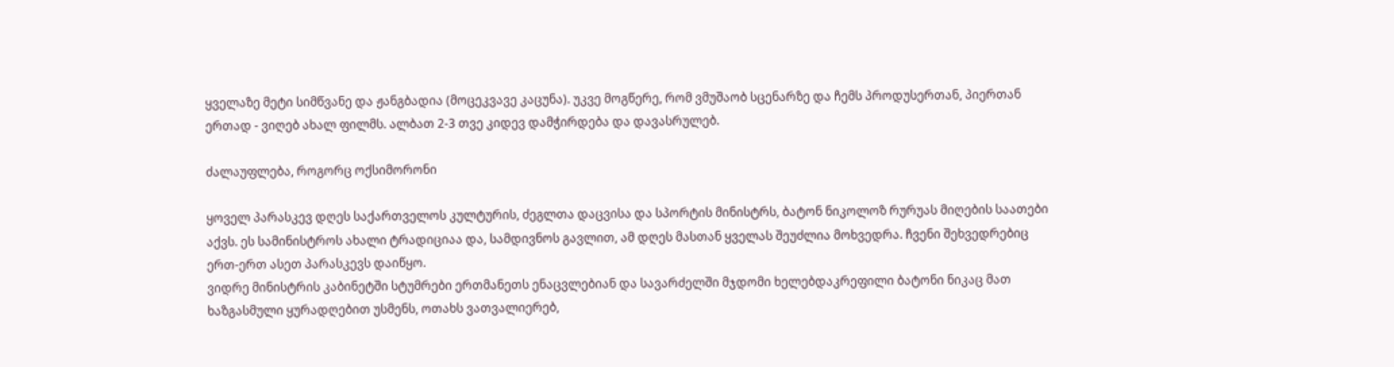ყველაზე მეტი სიმწვანე და ჟანგბადია (მოცეკვავე კაცუნა). უკვე მოგწერე, რომ ვმუშაობ სცენარზე და ჩემს პროდუსერთან, პიერთან ერთად - ვიღებ ახალ ფილმს. ალბათ 2-3 თვე კიდევ დამჭირდება და დავასრულებ.

ძალაუფლება, როგორც ოქსიმორონი

ყოველ პარასკევ დღეს საქართველოს კულტურის, ძეგლთა დაცვისა და სპორტის მინისტრს, ბატონ ნიკოლოზ რურუას მიღების საათები აქვს. ეს სამინისტროს ახალი ტრადიციაა და, სამდივნოს გავლით, ამ დღეს მასთან ყველას შეუძლია მოხვედრა. ჩვენი შეხვედრებიც ერთ-ერთ ასეთ პარასკევს დაიწყო.
ვიდრე მინისტრის კაბინეტში სტუმრები ერთმანეთს ენაცვლებიან და სავარძელში მჯდომი ხელებდაკრეფილი ბატონი ნიკაც მათ ხაზგასმული ყურადღებით უსმენს, ოთახს ვათვალიერებ,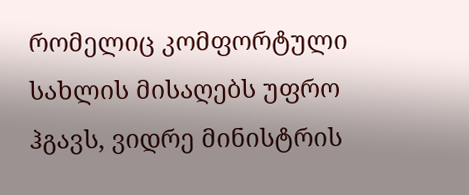რომელიც კომფორტული სახლის მისაღებს უფრო ჰგავს, ვიდრე მინისტრის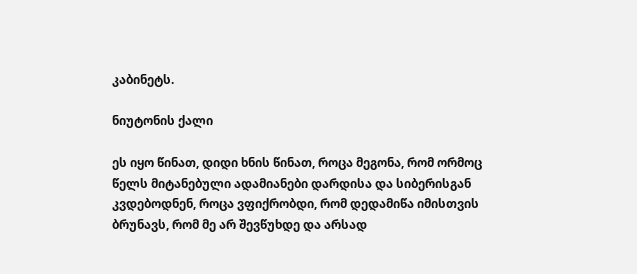კაბინეტს.

ნიუტონის ქალი

ეს იყო წინათ, დიდი ხნის წინათ, როცა მეგონა, რომ ორმოც წელს მიტანებული ადამიანები დარდისა და სიბერისგან კვდებოდნენ, როცა ვფიქრობდი, რომ დედამიწა იმისთვის ბრუნავს, რომ მე არ შევწუხდე და არსად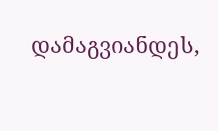დამაგვიანდეს,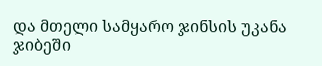და მთელი სამყარო ჯინსის უკანა ჯიბეში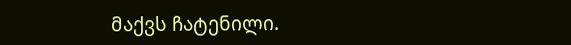მაქვს ჩატენილი.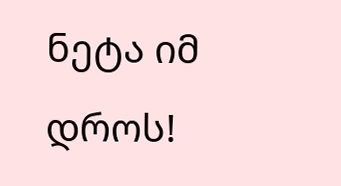ნეტა იმ დროს!